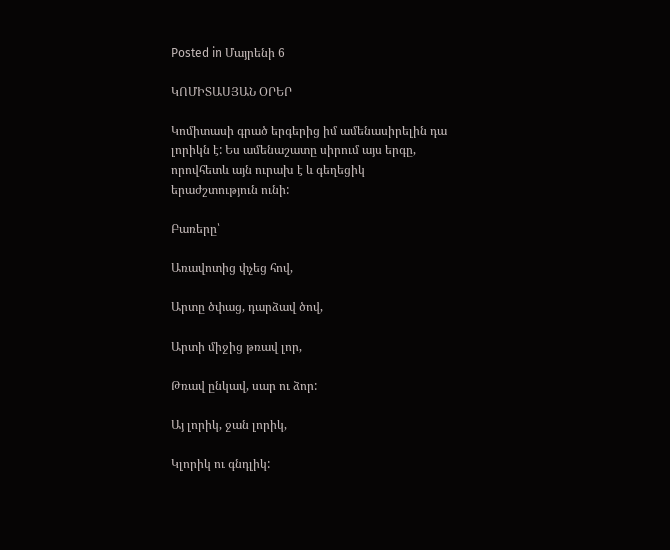Posted in Մայրենի 6

ԿՈՄԻՏԱՍՅԱՆ ՕՐԵՐ

Կոմիտասի գրած երգերից իմ ամենասիրելին դա լորիկն է: Ես ամենաշատը սիրում այս երգը, որովհետև այն ուրախ է և գեղեցիկ երաժշտություն ունի:

Բառերը՝

Առավոտից փչեց հով,

Արտը ծփաց, դարձավ ծով,

Արտի միջից թռավ լոր,

Թռավ ընկավ, սար ու ձոր:

Այ լորիկ, ջան լորիկ,

Կլորիկ ու գնդլիկ: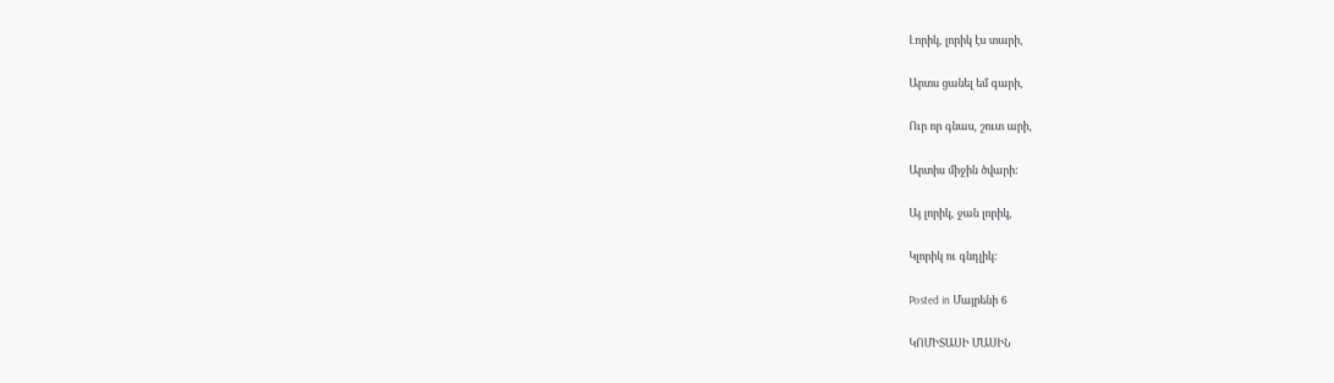Լորիկ, լորիկ էս տարի,

Արտս ցանել եմ գարի,

Ուր որ գնաս, շուտ արի,

Արտիս միջին ծվարի:

Այ լորիկ, ջան լորիկ,

Կլորիկ ու գնդլիկ:

Posted in Մայրենի 6

ԿՈՄԻՏԱՍԻ ՄԱՍԻՆ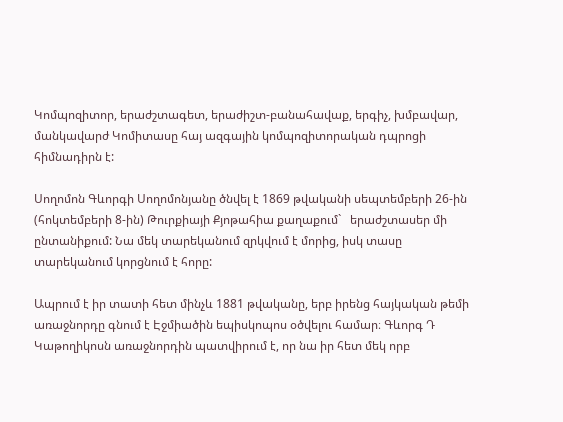Կոմպոզիտոր, երաժշտագետ, երաժիշտ-բանահավաք, երգիչ, խմբավար, մանկավարժ Կոմիտասը հայ ազգային կոմպոզիտորական դպրոցի հիմնադիրն է:

Սողոմոն Գևորգի Սողոմոնյանը ծնվել է 1869 թվականի սեպտեմբերի 26-ին (հոկտեմբերի 8-ին) Թուրքիայի Քյոթահիա քաղաքում`   երաժշտասեր մի ընտանիքում: Նա մեկ տարեկանում զրկվում է մորից, իսկ տասը տարեկանում կորցնում է հորը:

Ապրում է իր տատի հետ մինչև 1881 թվականը, երբ իրենց հայկական թեմի առաջնորդը գնում է Էջմիածին եպիսկոպոս օծվելու համար։ Գևորգ Դ Կաթողիկոսն առաջնորդին պատվիրում է, որ նա իր հետ մեկ որբ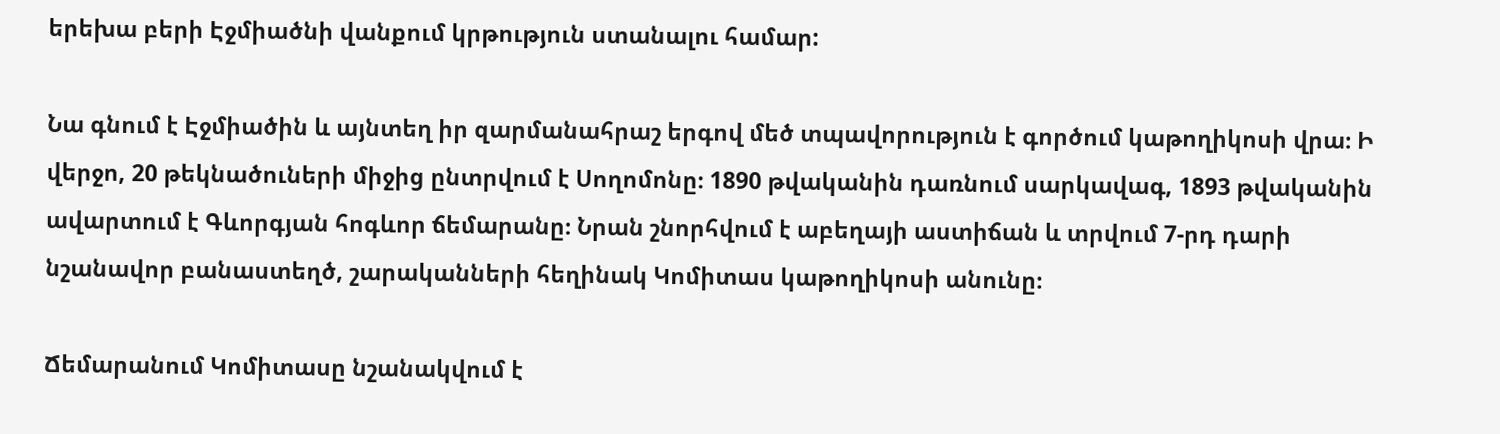երեխա բերի Էջմիածնի վանքում կրթություն ստանալու համար:

Նա գնում է Էջմիածին և այնտեղ իր զարմանահրաշ երգով մեծ տպավորություն է գործում կաթողիկոսի վրա։ Ի վերջո, 20 թեկնածուների միջից ընտրվում է Սողոմոնը։ 1890 թվականին դառնում սարկավագ, 1893 թվականին ավարտում է Գևորգյան հոգևոր ճեմարանը։ Նրան շնորհվում է աբեղայի աստիճան և տրվում 7-րդ դարի նշանավոր բանաստեղծ, շարականների հեղինակ Կոմիտաս կաթողիկոսի անունը։

Ճեմարանում Կոմիտասը նշանակվում է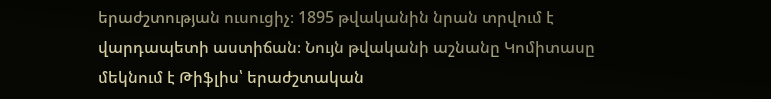երաժշտության ուսուցիչ։ 1895 թվականին նրան տրվում է վարդապետի աստիճան։ Նույն թվականի աշնանը Կոմիտասը մեկնում է Թիֆլիս՝ երաժշտական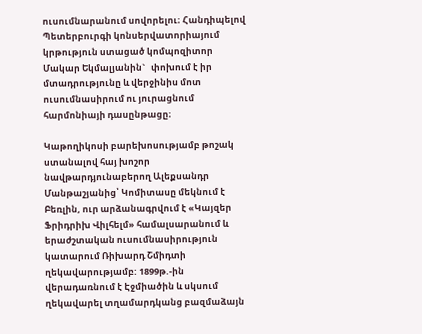ուսումնարանում սովորելու։ Հանդիպելով Պետերբուրգի կոնսերվատորիայում կրթություն ստացած կոմպոզիտոր Մակար Եկմալյանին`   փոխում է իր մտադրությունը և վերջինիս մոտ ուսումնասիրում ու յուրացնում հարմոնիայի դասընթացը։

Կաթողիկոսի բարեխոսությամբ թոշակ ստանալով հայ խոշոր նավթարդյունաբերող Ալեքսանդր Մանթաշյանից՝ Կոմիտասը մեկնում է Բեռլին, ուր արձանագրվում է «Կայզեր Ֆրիդրիխ Վիլհելմ» համալսարանում և երաժշտական ուսումնասիրություն կատարում Ռիխարդ Շմիդտի ղեկավարությամբ: 1899թ.-ին վերադառնում է Էջմիածին և սկսում ղեկավարել տղամարդկանց բազմաձայն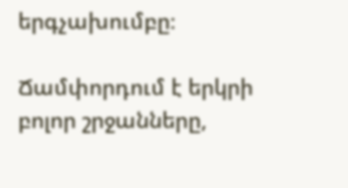երգչախումբը։

Ճամփորդում է երկրի բոլոր շրջանները,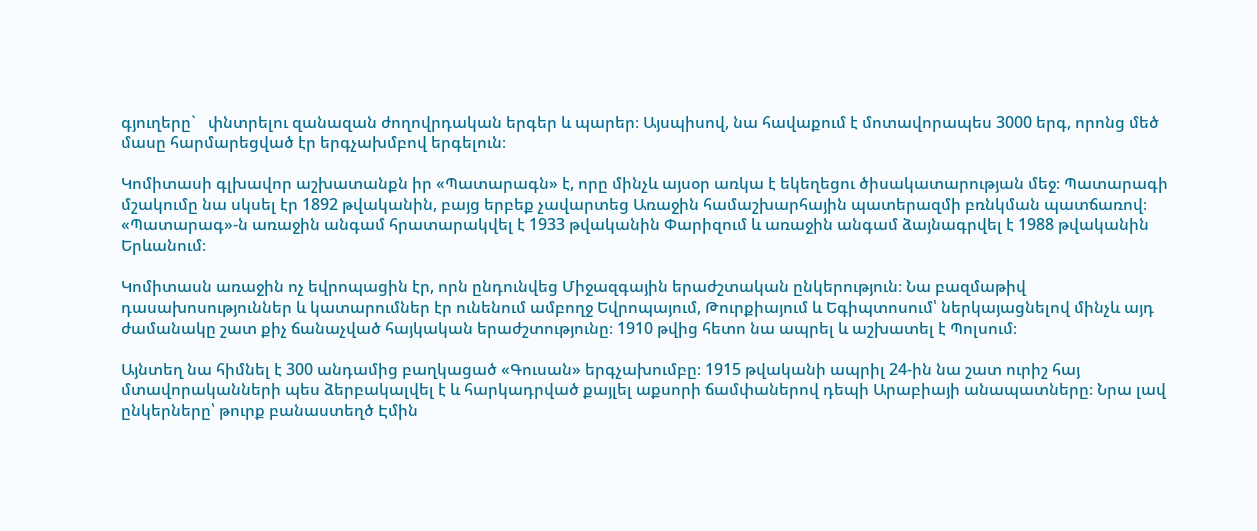գյուղերը`   փնտրելու զանազան ժողովրդական երգեր և պարեր։ Այսպիսով, նա հավաքում է մոտավորապես 3000 երգ, որոնց մեծ մասը հարմարեցված էր երգչախմբով երգելուն։

Կոմիտասի գլխավոր աշխատանքն իր «Պատարագն» է, որը մինչև այսօր առկա է եկեղեցու ծիսակատարության մեջ։ Պատարագի մշակումը նա սկսել էր 1892 թվականին, բայց երբեք չավարտեց Առաջին համաշխարհային պատերազմի բռնկման պատճառով։ «Պատարագ»-ն առաջին անգամ հրատարակվել է 1933 թվականին Փարիզում և առաջին անգամ ձայնագրվել է 1988 թվականին Երևանում։

Կոմիտասն առաջին ոչ եվրոպացին էր, որն ընդունվեց Միջազգային երաժշտական ընկերություն։ Նա բազմաթիվ դասախոսություններ և կատարումներ էր ունենում ամբողջ Եվրոպայում, Թուրքիայում և Եգիպտոսում՝ ներկայացնելով մինչև այդ ժամանակը շատ քիչ ճանաչված հայկական երաժշտությունը։ 1910 թվից հետո նա ապրել և աշխատել է Պոլսում։

Այնտեղ նա հիմնել է 300 անդամից բաղկացած «Գուսան» երգչախումբը։ 1915 թվականի ապրիլ 24-ին նա շատ ուրիշ հայ մտավորականների պես ձերբակալվել է և հարկադրված քայլել աքսորի ճամփաներով դեպի Արաբիայի անապատները։ Նրա լավ ընկերները՝ թուրք բանաստեղծ Էմին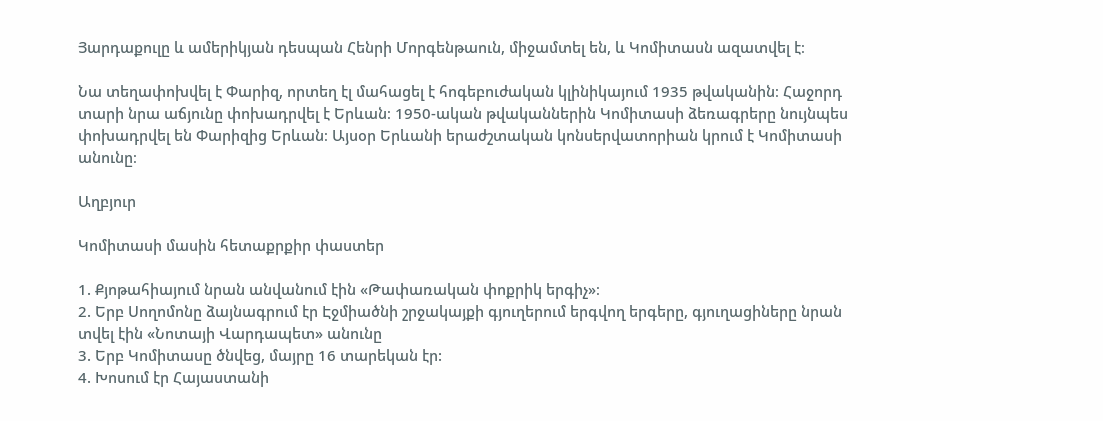Յարդաքուլը և ամերիկյան դեսպան Հենրի Մորգենթաուն, միջամտել են, և Կոմիտասն ազատվել է։

Նա տեղափոխվել է Փարիզ, որտեղ էլ մահացել է հոգեբուժական կլինիկայում 1935 թվականին։ Հաջորդ տարի նրա աճյունը փոխադրվել է Երևան։ 1950-ական թվականներին Կոմիտասի ձեռագրերը նույնպես փոխադրվել են Փարիզից Երևան։ Այսօր Երևանի երաժշտական կոնսերվատորիան կրում է Կոմիտասի անունը։

Աղբյուր

Կոմիտասի մասին հետաքրքիր փաստեր

1. Քյոթահիայում նրան անվանում էին «Թափառական փոքրիկ երգիչ»։
2. Երբ Սողոմոնը ձայնագրում էր Էջմիածնի շրջակայքի գյուղերում երգվող երգերը, գյուղացիները նրան տվել էին «Նոտայի Վարդապետ» անունը
3. Երբ Կոմիտասը ծնվեց, մայրը 16 տարեկան էր:
4. Խոսում էր Հայաստանի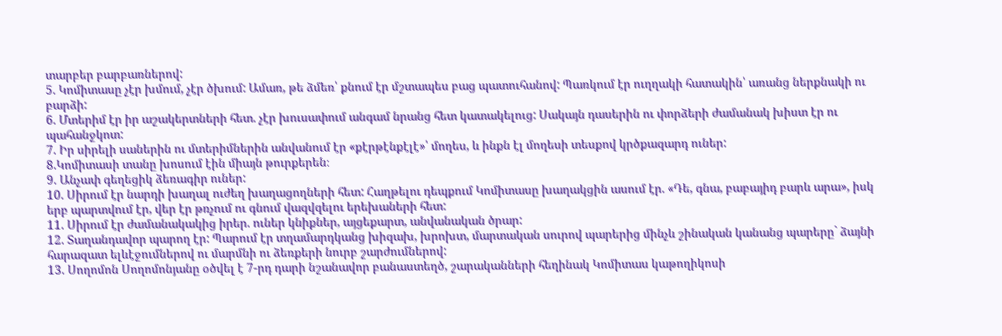տարբեր բարբառներով:
5. Կոմիտասը չէր խմում, չէր ծխում: Ամառ, թե ձմեռ՝ քնում էր մշտապես բաց պատուհանով: Պառկում էր ուղղակի հատակին՝ առանց ներքնակի ու բարձի:
6. Մտերիմ էր իր աշակերտների հետ. չէր խուսափում անգամ նրանց հետ կատակելուց: Սակայն դասերին ու փորձերի ժամանակ խիստ էր ու պահանջկոտ:
7. Իր սիրելի սաներին ու մտերիմներին անվանում էր «քէրթէնքէլէ»՝ մողես, և ինքն էլ մողեսի տեսքով կրծքազարդ ուներ:
8.Կոմիտասի տանը խոսում էին միայն թուրքերեն։
9. Անչափ գեղեցիկ ձեռագիր ուներ:
10. Սիրում էր նարդի խաղալ ուժեղ խաղացողների հետ: Հաղթելու դեպքում Կոմիտասը խաղակցին ասում էր. «Դե, գնա, բաբայիդ բարև արա», իսկ երբ պարտվում էր, վեր էր թռչում ու գնում վազվզելու երեխաների հետ:
11. Սիրում էր ժամանակակից իրեր. ուներ կնիքներ, այցեքարտ, անվանական ծրար:
12. Տաղանդավոր պարող էր: Պարում էր տղամարդկանց խիզախ, խրոխտ, մարտական սուրով պարերից մինչև շինական կանանց պարերը` ձայնի հարազատ ելևէջումներով ու մարմնի ու ձեռքերի նուրբ շարժումներով:
13. Սողոմոն Սողոմոնյանը օծվել է 7-րդ դարի նշանավոր բանաստեղծ, շարականների հեղինակ Կոմիտաս կաթողիկոսի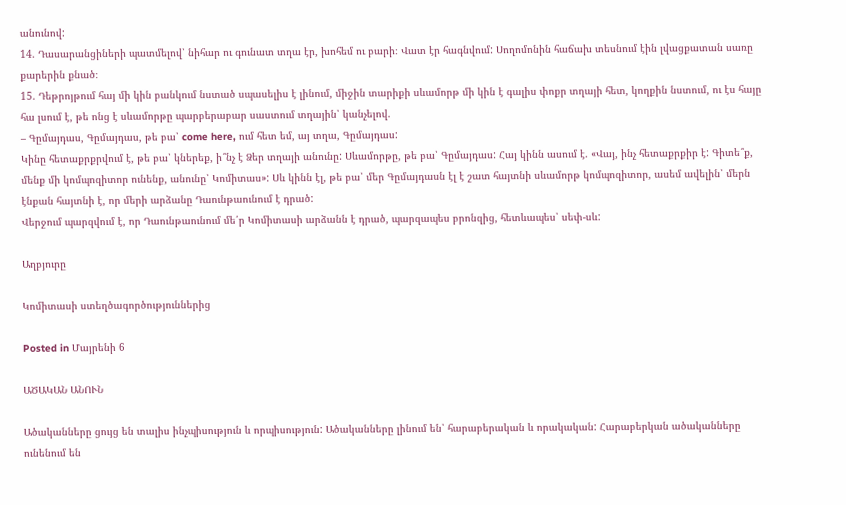անունով:
14. Դասարանցիների պատմելով՝ նիհար ու գունատ տղա էր, խոհեմ ու բարի։ Վատ էր հագնվում: Սողոմոնին հաճախ տեսնում էին լվացքատան սառը քարերին քնած։
15. Դեթրոյթում հայ մի կին բանկում նստած սպասելիս է լինում, միջին տարիքի սևամորթ մի կին է գալիս փոքր տղայի հետ, կողքին նստում, ու էս հայը հա լսում է, թե ոնց է սևամորթը պարբերաբար սաստում տղային՝ կանչելով.
– Գըմայդաս, Գըմայդաս, թե բա՝ come here, ում հետ եմ, այ տղա, Գըմայդաս:
Կինը հետաքրքրվում է, թե բա՝ կներեք, ի՞նչ է Ձեր տղայի անունը: Սևամորթը, թե բա՝ Գըմայդաս: Հայ կինն ասում է. «Վայ, ինչ հետաքրքիր է: Գիտե՞ք, մենք մի կոմպոզիտոր ունենք, անունը՝ Կոմիտաս»: Սև կինն էլ, թե բա՝ մեր Գըմայդասն էլ է շատ հայտնի սևամորթ կոմպոզիտոր, ասեմ ավելին՝ մերն էնքան հայտնի է, որ մերի արձանը Դաունթաունում է դրած:
Վերջում պարզվում է, որ Դաունթաունում մե՛ր Կոմիտասի արձանն է դրած, պարզապես բրոնզից, հետևապես՝ սեփ-սև:

Աղբյուրը

Կոմիտասի ստեղծագործություններից

Posted in Մայրենի 6

ԱԾԱԿԱՆ ԱՆՈՒՆ

Ածականները ցույց են տալիս ինչպիսություն և որպիսություն: Ածականները լինում են՝ հարաբերական և որակական: Հարաբերկան ածականները ունենում են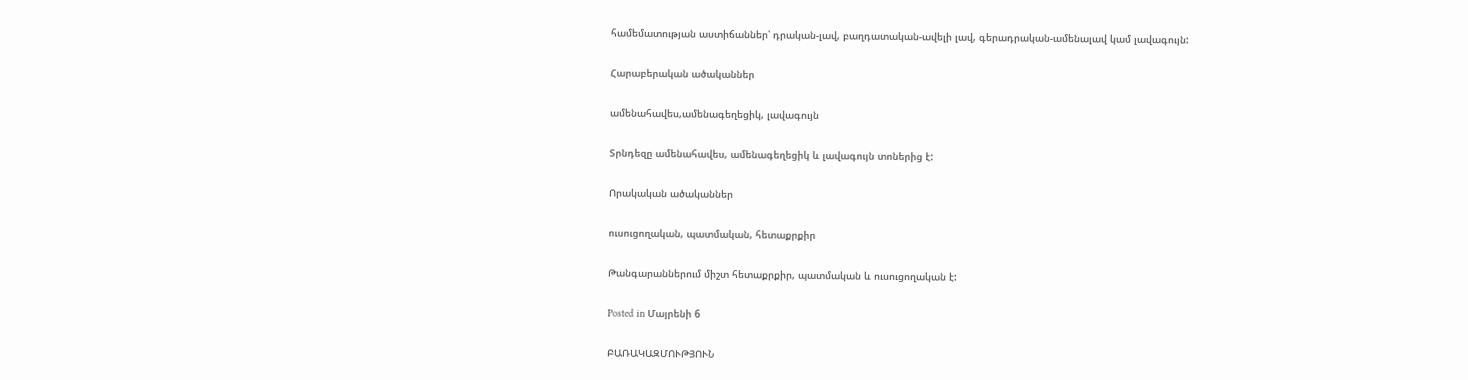համեմատության աստիճաններ՝ դրական-լավ, բաղդատական-ավելի լավ, գերադրական-ամենալավ կամ լավագույն:

Հարաբերական ածականներ

ամենահավես,ամենագեղեցիկ, լավագույն

Տրնդեզը ամենահավես, ամենագեղեցիկ և լավագույն տոներից է:

Որակական ածականներ

ուսուցողական, պատմական, հետաքրքիր

Թանգարաններում միշտ հետաքրքիր, պատմական և ուսուցողական է:

Posted in Մայրենի 6

ԲԱՌԱԿԱԶՄՈՒԹՅՈՒՆ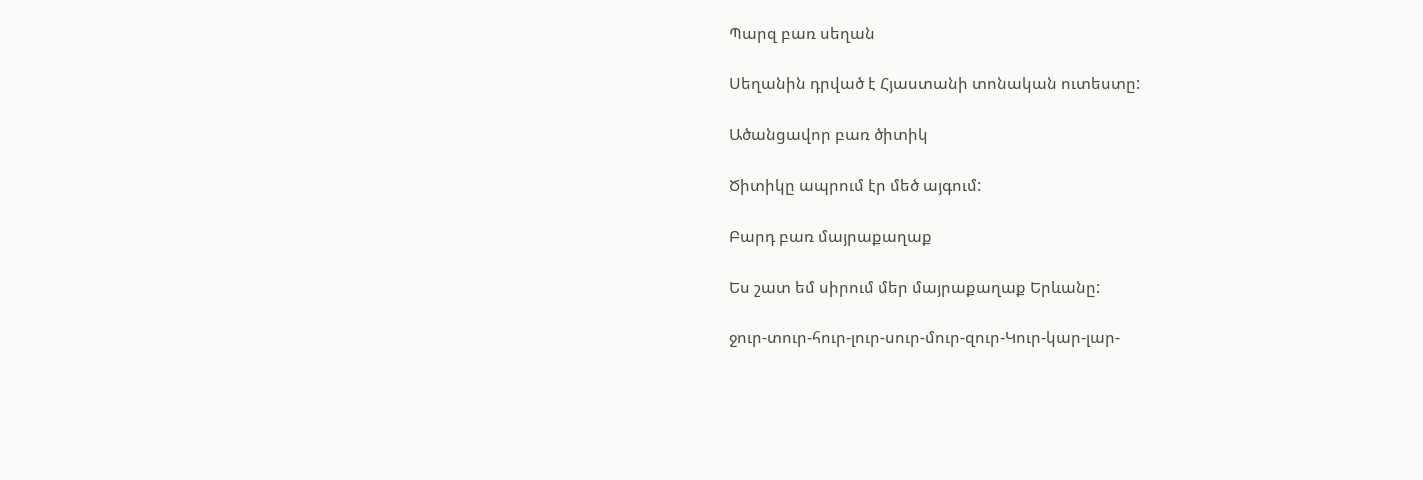Պարզ բառ սեղան

Սեղանին դրված է Հյաստանի տոնական ուտեստը:

Ածանցավոր բառ ծիտիկ

Ծիտիկը ապրում էր մեծ այգում:

Բարդ բառ մայրաքաղաք

Ես շատ եմ սիրում մեր մայրաքաղաք Երևանը:

ջուր-տուր-հուր-լուր-սուր-մուր-զուր-Կուր-կար-լար-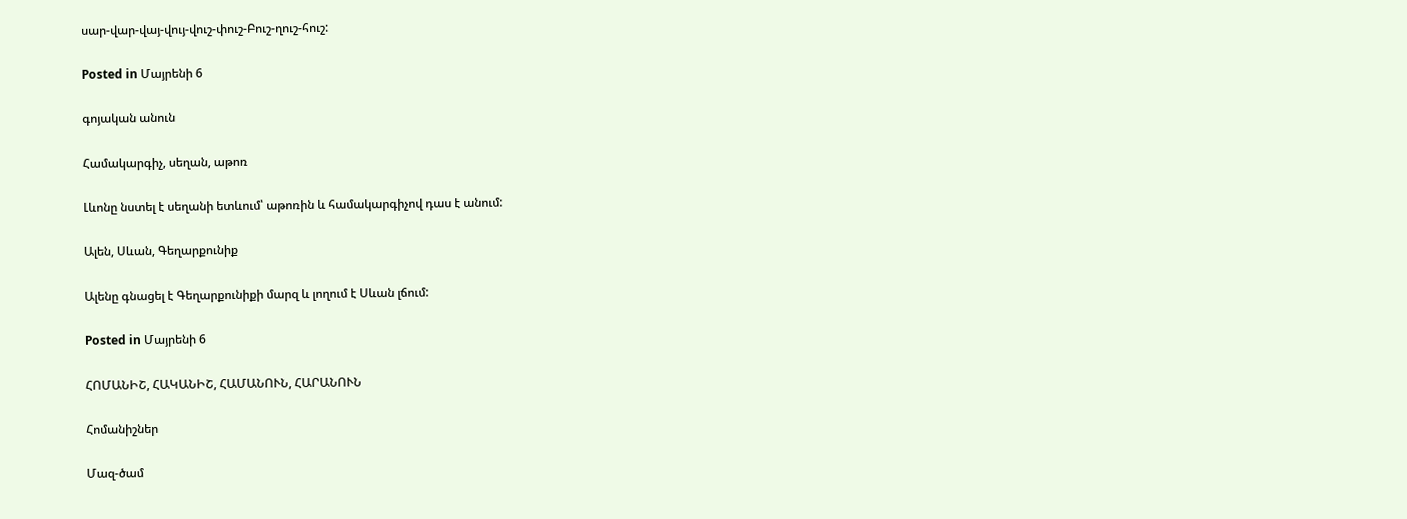սար-վար-վայ-վույ-վուշ-փուշ-Բուշ-ղուշ-հուշ:

Posted in Մայրենի 6

գոյական անուն

Համակարգիչ, սեղան, աթոռ

Լևոնը նստել է սեղանի ետևում՝ աթոռին և համակարգիչով դաս է անում:

Ալեն, Սևան, Գեղարքունիք

Ալենը գնացել է Գեղարքունիքի մարզ և լողում է Սևան լճում:

Posted in Մայրենի 6

ՀՈՄԱՆԻՇ, ՀԱԿԱՆԻՇ, ՀԱՄԱՆՈՒՆ, ՀԱՐԱՆՈՒՆ

Հոմանիշներ

Մազ-ծամ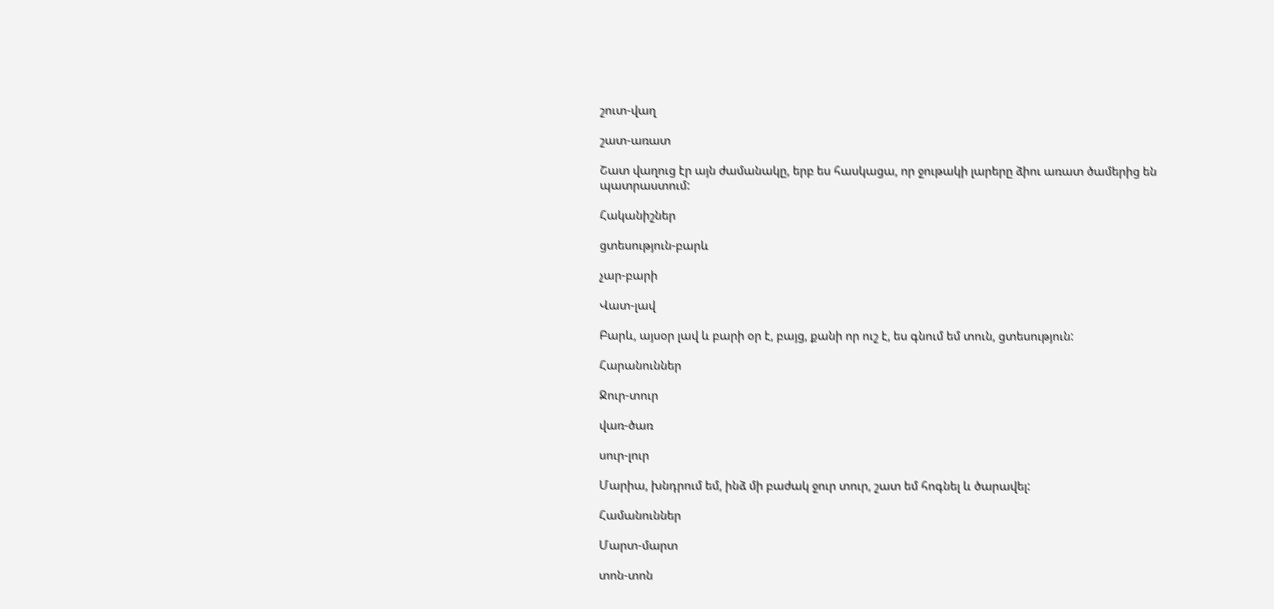շուտ-վաղ

շատ-առատ

Շատ վաղուց էր այն ժամանակը, երբ ես հասկացա, որ ջութակի լարերը ձիու առատ ծամերից են պատրաստում:

Հականիշներ

ցտեսություն-բարև

չար-բարի

Վատ-լավ

Բարև, այսօր լավ և բարի օր է, բայց, քանի որ ուշ է, ես գնում եմ տուն, ցտեսություն:

Հարանուններ

Ջուր-տուր

վառ-ծառ

սուր-լուր

Մարիա, խնդրում եմ, ինձ մի բաժակ ջուր տուր, շատ եմ հոգնել և ծարավել:

Համանուններ

Մարտ-մարտ

տոն-տոն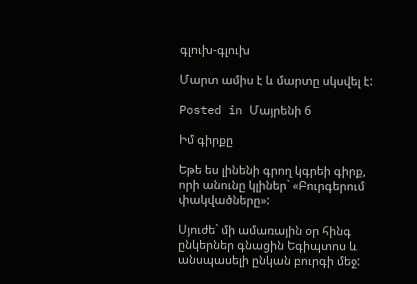գլուխ-գլուխ

Մարտ ամիս է և մարտը սկսվել է:

Posted in Մայրենի 6

Իմ գիրքը

Եթե ես լինենի գրող կգրեի գիրք, որի անունը կլիներ` «Բուրգերում փակվածները»:

Սյուժե` մի ամառային օր հինգ ընկերներ գնացին Եգիպտոս և անսպասելի ընկան բուրգի մեջ: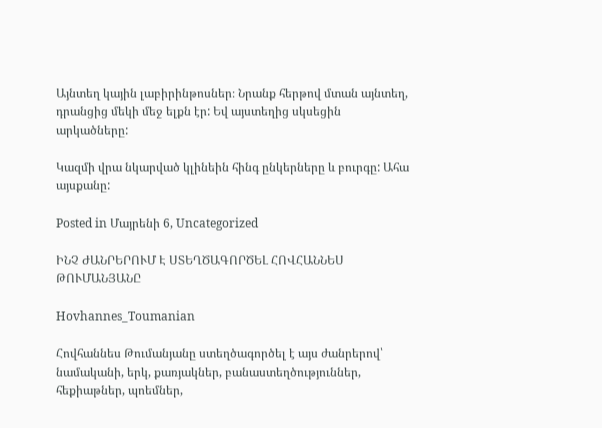Այնտեղ կային լաբիրինթոսներ։ Նրանք հերթով մտան այնտեղ, դրանցից մեկի մեջ ելքն էր: Եվ այստեղից սկսեցին արկածները:

Կազմի վրա նկարված կլինեին հինգ ընկերները և բուրգը: Ահա այսքանը:

Posted in Մայրենի 6, Uncategorized

ԻՆՉ ԺԱՆՐԵՐՈՒՄ Է ՍՏԵՂԾԱԳՈՐԾԵԼ ՀՈՎՀԱՆՆԵՍ ԹՈՒՄԱՆՅԱՆԸ

Hovhannes_Toumanian

Հովհաննես Թումանյանը ստեղծագործել է այս ժանրերով՝  նամականի, երկ, քառյակներ, բանաստեղծություններ, հեքիաթներ, պոեմներ,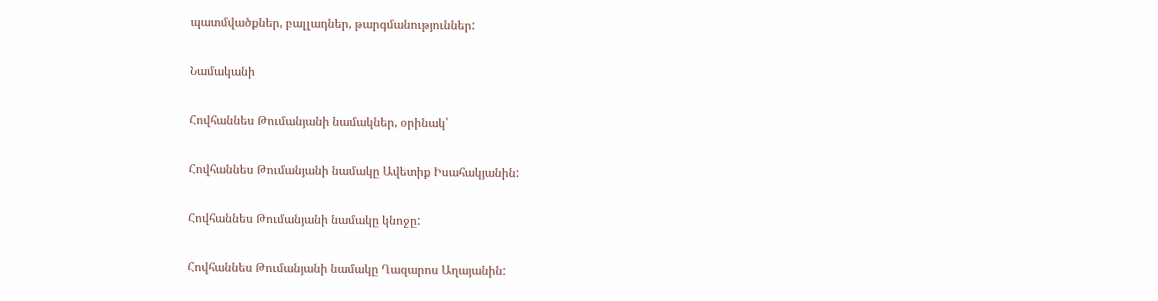պատմվածքներ, բալլադներ, թարգմանություններ:

Նամականի

Հովհաննես Թումանյանի նամակներ, օրինակ՝

Հովհաննես Թումանյանի նամակը Ավետիք Իսահակյանին:

Հովհաննես Թումանյանի նամակը կնոջը:

Հովհաննես Թումանյանի նամակը Ղազարոս Աղայանին: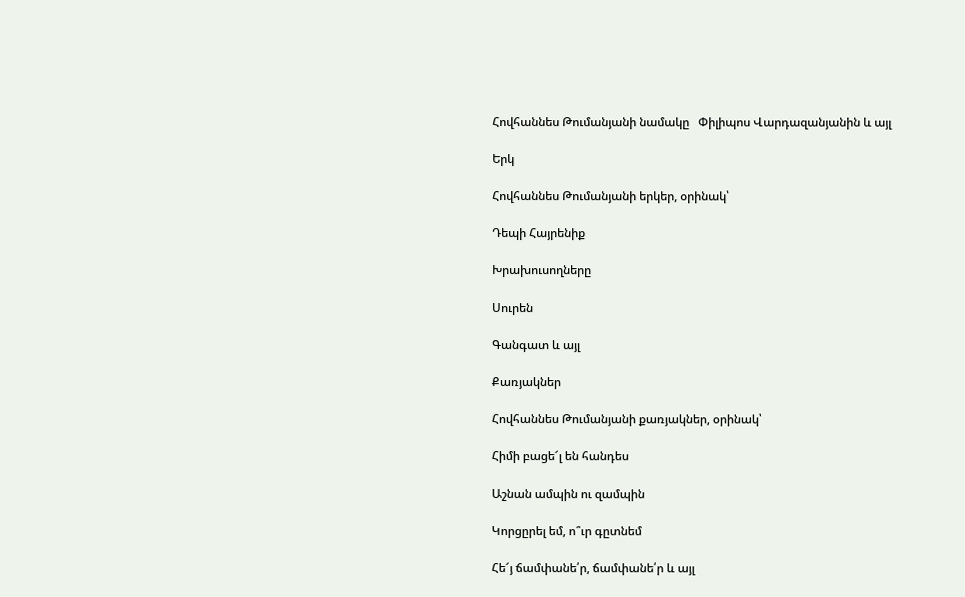Հովհաննես Թումանյանի նամակը   Փիլիպոս Վարդազանյանին և այլ

Երկ

Հովհաննես Թումանյանի երկեր, օրինակ՝

Դեպի Հայրենիք

Խրախուսողները

Սուրեն

Գանգատ և այլ

Քառյակներ

Հովհաննես Թումանյանի քառյակներ, օրինակ՝

Հիմի բացե՜լ են հանդես

Աշնան ամպին ու զամպին

Կորցըրել եմ, ո՞ւր գըտնեմ

Հե՜յ ճամփանե՛ր, ճամփանե՛ր և այլ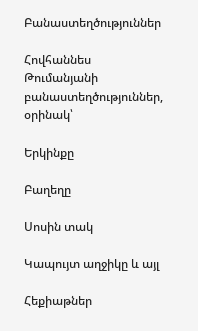Բանաստեղծություններ

Հովհաննես Թումանյանի բանաստեղծություններ, օրինակ՝

Երկինքը

Բաղեղը

Սոսին տակ

Կապույտ աղջիկը և այլ

Հեքիաթներ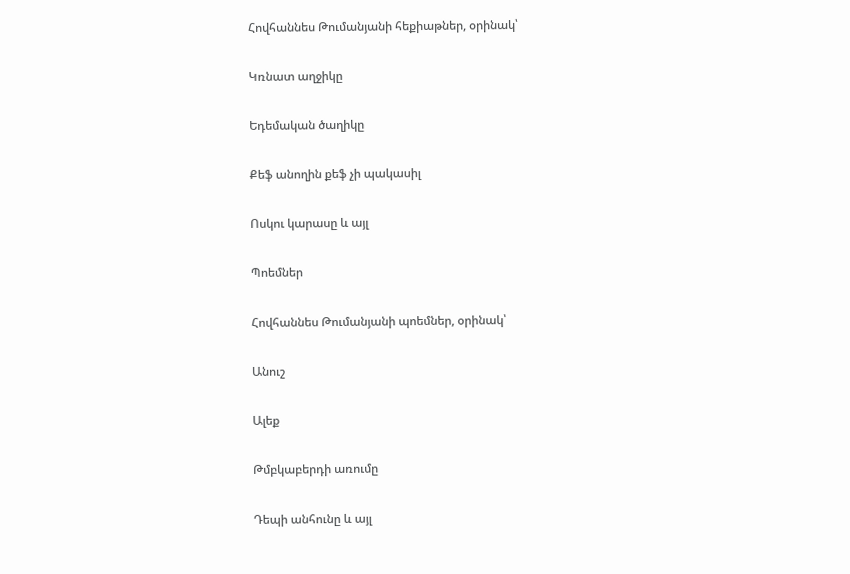Հովհաննես Թումանյանի հեքիաթներ, օրինակ՝

Կռնատ աղջիկը

Եդեմական ծաղիկը

Քեֆ անողին քեֆ չի պակասիլ

Ոսկու կարասը և այլ

Պոեմներ

Հովհաննես Թումանյանի պոեմներ, օրինակ՝

Անուշ

Ալեք

Թմբկաբերդի առումը

Դեպի անհունը և այլ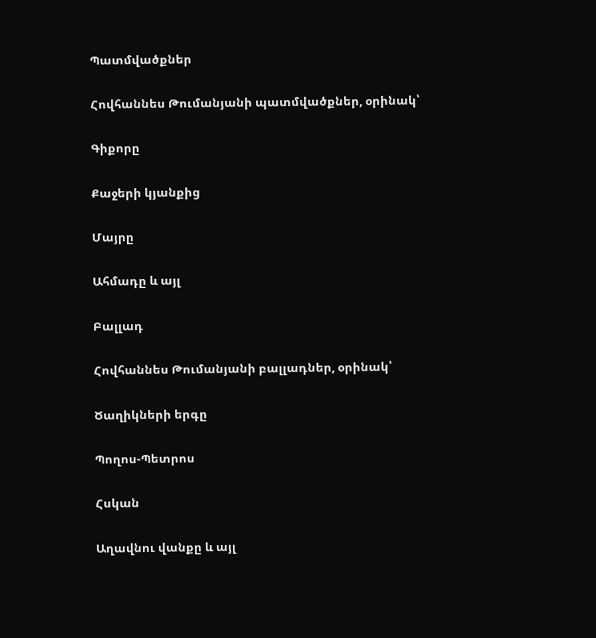Պատմվածքներ

Հովհաննես Թումանյանի պատմվածքներ, օրինակ՝

Գիքորը

Քաջերի կյանքից

Մայրը

Ահմադը և այլ

Բալլադ

Հովհաննես Թումանյանի բալլադներ, օրինակ՝

Ծաղիկների երգը

Պողոս-Պետրոս

Հսկան

Աղավնու վանքը և այլ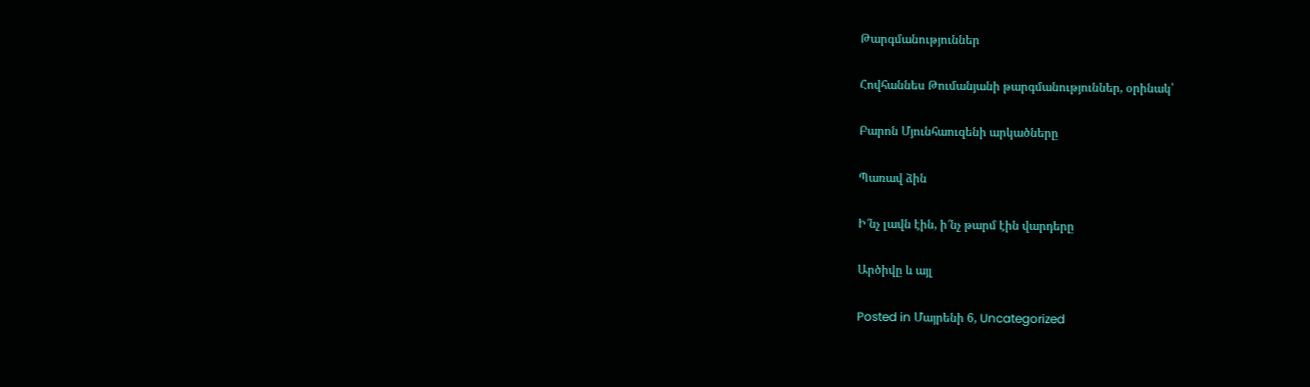Թարգմանություններ

Հովհաննես Թումանյանի թարգմանություններ, օրինակ՝

Բարոն Մյունհաուզենի արկածները

Պառավ ձին

Ի՜նչ լավն էին, ի՜նչ թարմ էին վարդերը

Արծիվը և այլ

Posted in Մայրենի 6, Uncategorized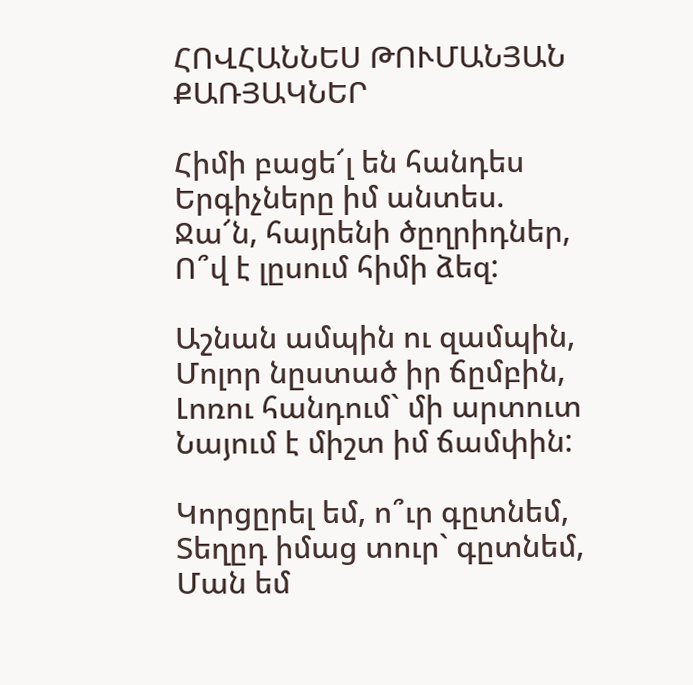ՀՈՎՀԱՆՆԵՍ ԹՈՒՄԱՆՅԱՆ ՔԱՌՅԱԿՆԵՐ

Հիմի բացե՜լ են հանդես
Երգիչները իմ անտես.
Ջա՜ն, հայրենի ծըղրիդներ,
Ո՞վ է լըսում հիմի ձեզ:

Աշնան ամպին ու զամպին,
Մոլոր նըստած իր ճըմբին,
Լոռու հանդում` մի արտուտ
Նայում է միշտ իմ ճամփին:

Կորցըրել եմ, ո՞ւր գըտնեմ,
Տեղըդ իմաց տուր` գըտնեմ,
Ման եմ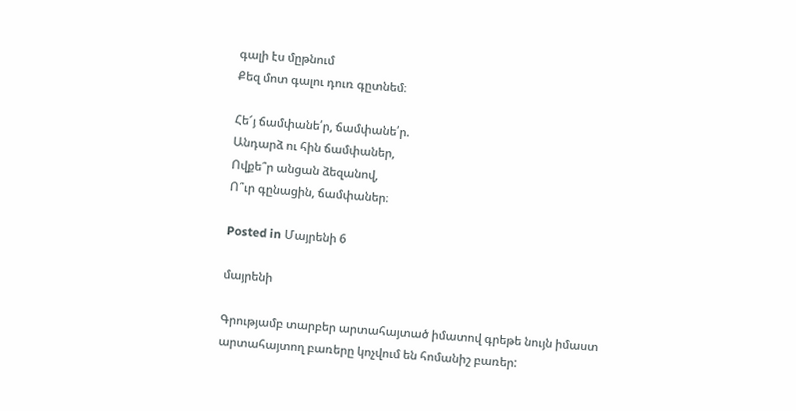գալի էս մըթնում
Քեզ մոտ գալու դուռ գըտնեմ։

Հե՜յ ճամփանե՛ր, ճամփանե՛ր.
Անդարձ ու հին ճամփաներ,
Ովքե՞ր անցան ձեզանով,
Ո՞ւր գընացին, ճամփաներ։

Posted in Մայրենի 6

մայրենի

Գրությամբ տարբեր արտահայտած իմատով գրեթե նույն իմաստ արտահայտող բառերը կոչվում են հոմանիշ բառեր: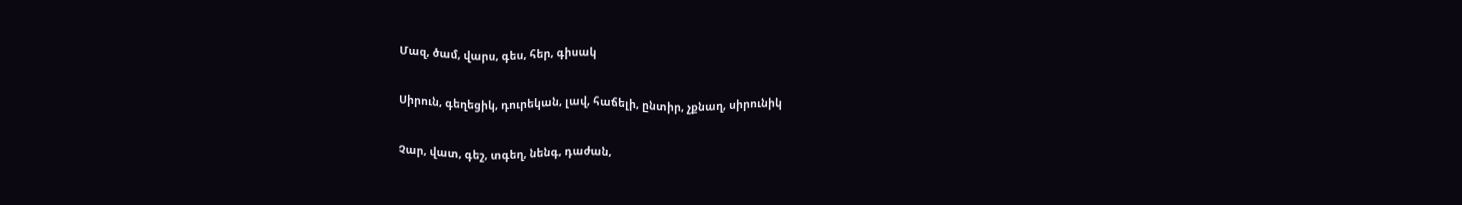Մազ, ծամ, վարս, գես, հեր, գիսակ

Սիրուն, գեղեցիկ, դուրեկան, լավ, հաճելի, ընտիր, չքնաղ, սիրունիկ

Չար, վատ, գեշ, տգեղ, նենգ, դաժան,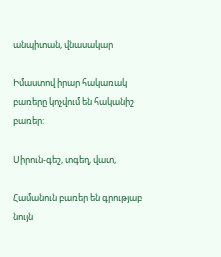անպիտան, վնասակար

Իմաստով իրար հակառակ բառերը կոչվում են հականիշ բառեր:

Սիրուն-գեշ, տգեղ, վատ,

Համանուն բառեր են գրությաբ նույն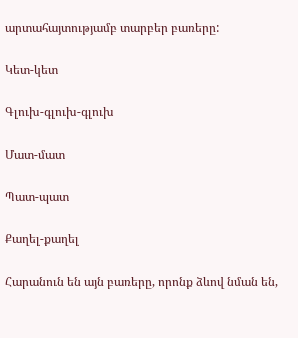արտահայտությամբ տարբեր բառերը:

Կետ-կետ

Գլուխ-գլուխ-գլուխ

Մատ-մատ

Պատ-պատ

Քաղել-քաղել

Հարանուն են այն բառերը, որոնք ձևով նման են,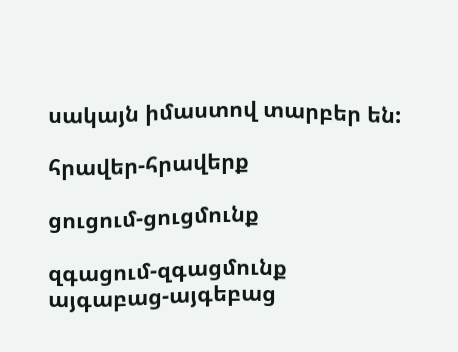սակայն իմաստով տարբեր են:

հրավեր-հրավերք

ցուցում-ցուցմունք

զգացում-զգացմունք
այգաբաց-այգեբաց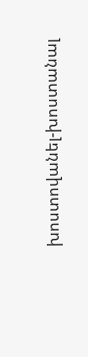խոստովանել-խոստանալ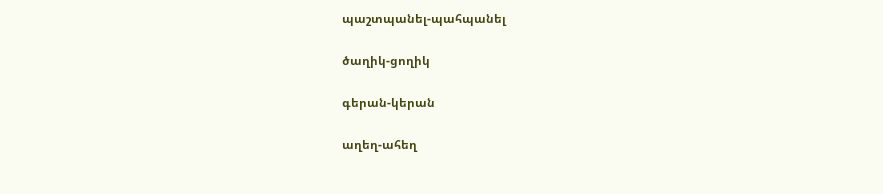պաշտպանել-պահպանել

ծաղիկ-ցողիկ

գերան-կերան

աղեղ-ահեղ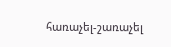հառաչել-շառաչել